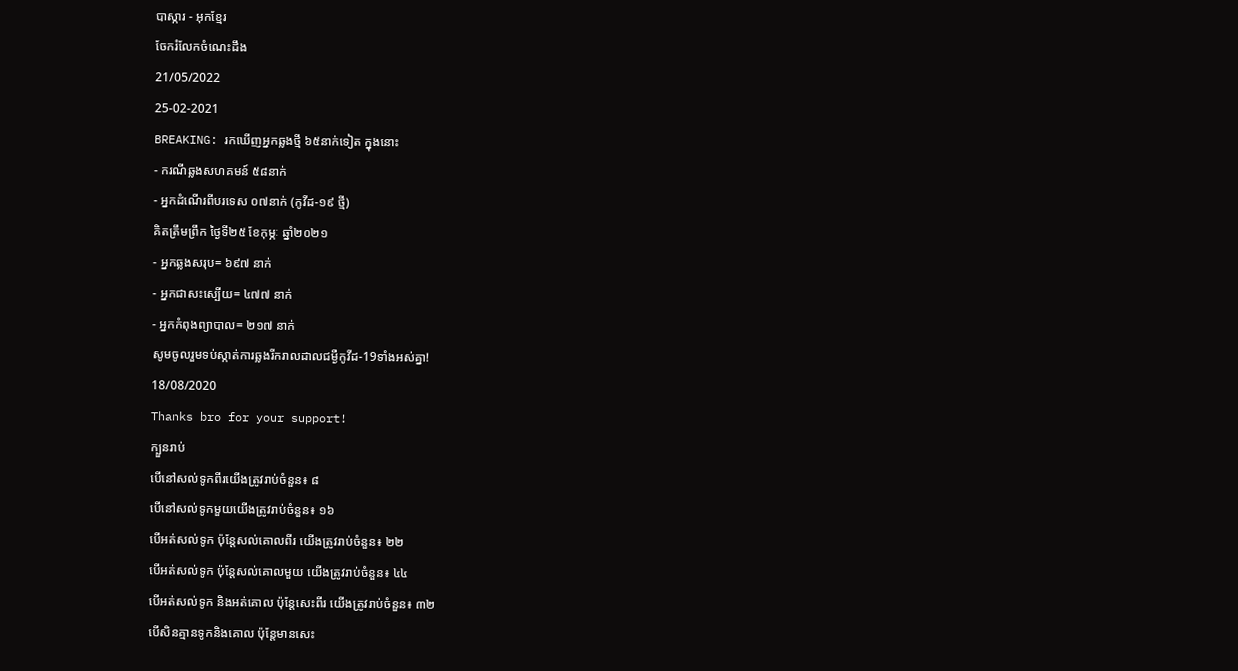បាស្ការ - អុកខ្មែរ
ចែករំលែកចំណេះដឹង
21/05/2022
25-02-2021
BREAKING: រកឃើញអ្នកឆ្លងថ្មី ៦៥នាក់ទៀត ក្នុងនោះ
- ករណីឆ្លងសហគមន៍ ៥៨នាក់
- អ្នកដំណើរពីបរទេស ០៧នាក់ (កូវីដ-១៩ ថ្មី)
គិតត្រឹមព្រឹក ថ្ងៃទី២៥ ខែកុម្ភៈ ឆ្នាំ២០២១
- អ្នកឆ្លងសរុប= ៦៩៧ នាក់
- អ្នកជាសះស្បើយ= ៤៧៧ នាក់
- អ្នកកំពុងព្យាបាល= ២១៧ នាក់
សូមចូលរួមទប់ស្កាត់ការឆ្លងរីករាលដាលជម្ងឺកូវីដ-19ទាំងអស់គ្នា!
18/08/2020
Thanks bro for your support!
ក្បួនរាប់
បើនៅសល់ទូកពីរយើងត្រូវរាប់ចំនួន៖ ៨
បើនៅសល់ទូកមួយយើងត្រូវរាប់ចំនួន៖ ១៦
បើអត់សល់ទូក ប៉ុន្តែសល់គោលពីរ យើងត្រូវរាប់ចំនួន៖ ២២
បើអត់សល់ទូក ប៉ុន្តែសល់គោលមួយ យើងត្រូវរាប់ចំនួន៖ ៤៤
បើអត់សល់ទូក និងអត់គោល ប៉ុន្តែសេះពីរ យើងត្រូវរាប់ចំនួន៖ ៣២
បើសិនគ្មានទូកនិងគោល ប៉ុន្តែមានសេះ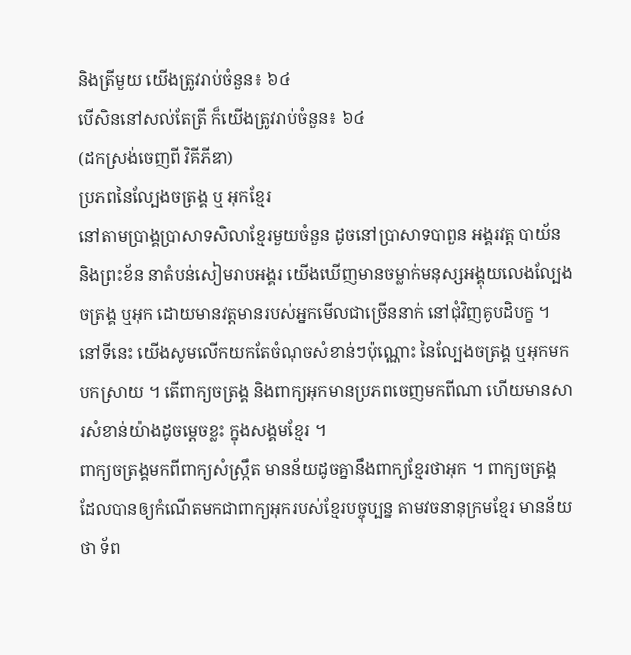និងត្រីមួយ យើងត្រូវរាប់ចំនួន៖ ៦៤
បើសិននៅសល់តែត្រី ក៏យើងត្រូវរាប់ចំនួន៖ ៦៤
(ដកស្រង់ចេញពី វិគីភីឌា)
ប្រភពនៃល្បែងចត្រង្គ ឬ អុកខ្មែរ
នៅតាមប្រាង្គប្រាសាទសិលាខ្មែរមួយចំនួន ដូចនៅប្រាសាទបាពួន អង្គរវត្ត បាយ័ន និងព្រះខ័ន នាតំបន់សៀមរាបអង្គរ យើងឃើញមានចម្លាក់មនុស្សអង្គុយលេងល្បែងចត្រង្គ ឬអុក ដោយមានវត្តមានរបស់អ្នកមើលជាច្រើននាក់ នៅជុំវិញគូបដិបក្ខ ។ នៅទីនេះ យើងសូមលើកយកតែចំណុចសំខាន់ៗប៉ុណ្ណោះ នៃល្បែងចត្រង្គ ឬអុកមកបកស្រាយ ។ តើពាក្យចត្រង្គ និងពាក្យអុកមានប្រភពចេញមកពីណា ហើយមានសារសំខាន់យ៉ាងដូចម្ដេចខ្លះ ក្នុងសង្គមខ្មែរ ។
ពាក្យចត្រង្គមកពីពាក្យសំស្ក្រឹត មានន័យដូចគ្នានឹងពាក្យខ្មែរថាអុក ។ ពាក្យចត្រង្គ ដែលបានឲ្យកំណើតមកជាពាក្យអុករបស់ខ្មែរបច្ចុប្បន្ន តាមវចនានុក្រមខ្មែរ មានន័យថា ទ័ព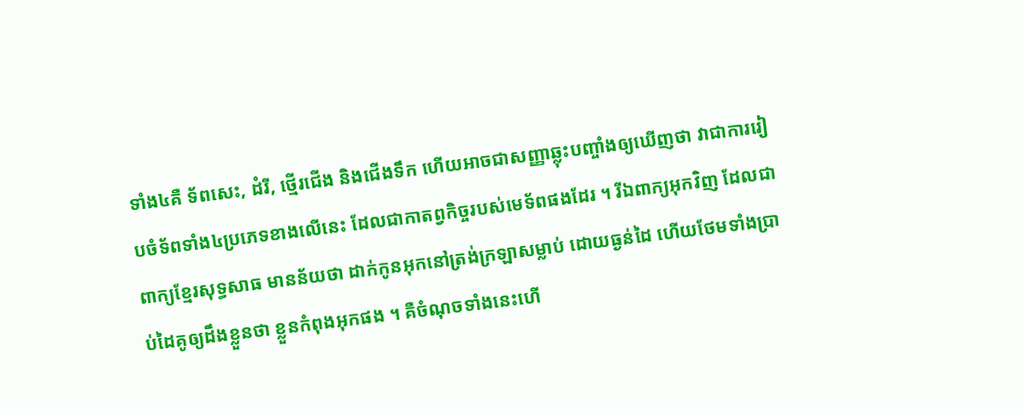ទាំង៤គឺ ទ័ពសេះ, ដំរី, ថ្មើរជើង និងជើងទឹក ហើយអាចជាសញ្ញាឆ្លុះបញ្ចាំងឲ្យឃើញថា វាជាការរៀបចំទ័ពទាំង៤ប្រភេទខាងលើនេះ ដែលជាកាតព្វកិច្ចរបស់មេទ័ពផងដែរ ។ រីឯពាក្យអុកវិញ ដែលជាពាក្យខ្មែរសុទ្ធសាធ មានន័យថា ដាក់កូនអុកនៅត្រង់ក្រឡាសម្លាប់ ដោយធ្ងន់ដៃ ហើយថែមទាំងប្រាប់ដៃគូឲ្យដឹងខ្លួនថា ខ្លួនកំពុងអុកផង ។ គឺចំណុចទាំងនេះហើ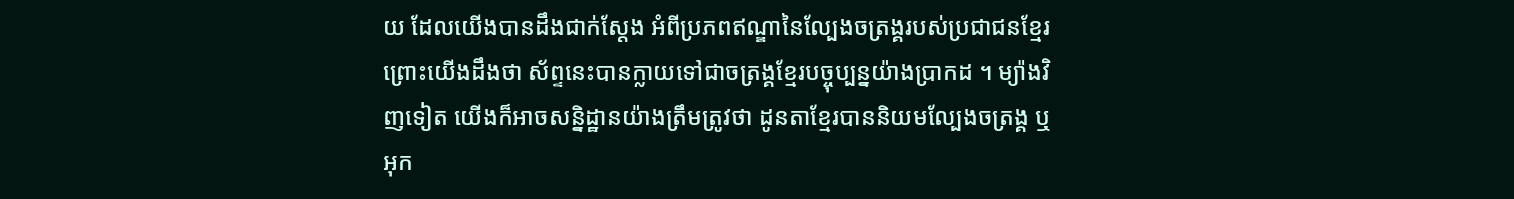យ ដែលយើងបានដឹងជាក់ស្ដែង អំពីប្រភពឥណ្ឌានៃល្បែងចត្រង្គរបស់ប្រជាជនខ្មែរ ព្រោះយើងដឹងថា ស័ព្ទនេះបានក្លាយទៅជាចត្រង្គខ្មែរបច្ចុប្បន្នយ៉ាងប្រាកដ ។ ម្យ៉ាងវិញទៀត យើងក៏អាចសន្និដ្ឋានយ៉ាងត្រឹមត្រូវថា ដូនតាខ្មែរបាននិយមល្បែងចត្រង្គ ឬអុក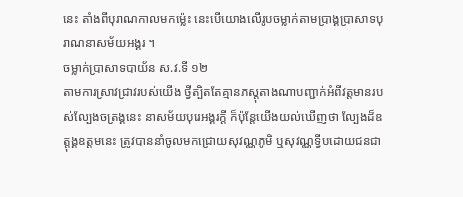នេះ តាំងពីបុរាណកាលមកម្ល៉េះ នេះបើយោងលើរូបចម្លាក់តាមប្រាង្គប្រាសាទបុរាណនាសម័យអង្គរ ។
ចម្លាក់ប្រាសាទបាយ័ន ស.វ.ទី ១២
តាមការស្រាវជ្រាវរបស់យើង ថ្វីត្បិតតែគ្មានភស្តុតាងណាបញ្ជាក់អំពីវត្តមានរបស់ល្បែងចត្រង្គនេះ នាសម័យបុរេអង្គរក្ដី ក៏ប៉ុន្ដែយើងយល់ឃើញថា ល្បែងដ៏ឧត្តុង្គឧត្តមនេះ ត្រូវបាននាំចូលមកជ្រោយសុវណ្ណភូមិ ឬសុវណ្ណទ្វីបដោយជនជា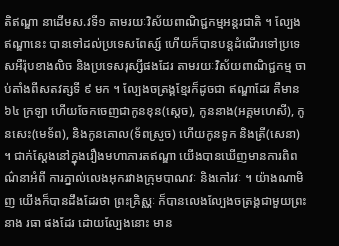តិឥណ្ឌា នាដើមស.វទី១ តាមរយៈវិស័យពាណិជ្ជកម្មអន្ដរជាតិ ។ ល្បែងឥណ្ឌានេះ បានទៅដល់ប្រទេសពែស្ស៍ ហើយក៏បានបន្ដដំណើរទៅប្រទេសអឺរ៉ុបខាងលិច និងប្រទេសរុស្សីផងដែរ តាមរយៈវិស័យពាណិជ្ជកម្ម ចាប់តាំងពីសតវត្សទី ៩ មក ។ ល្បែងចត្រង្គខ្មែរក៏ដូចជា ឥណ្ឌាដែរ គឺមាន ៦៤ ក្រឡា ហើយចែកចេញជាកូនខុន(ស្ដេច), កូននាង(អគ្គមហេសី), កូនសេះ(មេទ័ព), និងកូនគោល(ទ័ពស្រួច) ហើយកូនទូក និងត្រី(សេនា) ។ ជាក់ស្ដែងនៅក្នុងរឿងមហាភារតឥណ្ឌា យើងបានឃើញមានការពិពណ៌នាអំពី ការភ្នាល់លេងអុករវាងក្រុមបាណវៈ និងកៅរវៈ ។ យ៉ាងណាមិញ យើងក៏បានដឹងដែរថា ព្រះគ្រិស្ណៈ ក៏បានលេងល្បែងចត្រង្គជាមួយព្រះនាង រធា ផងដែរ ដោយល្បែងនោះ មាន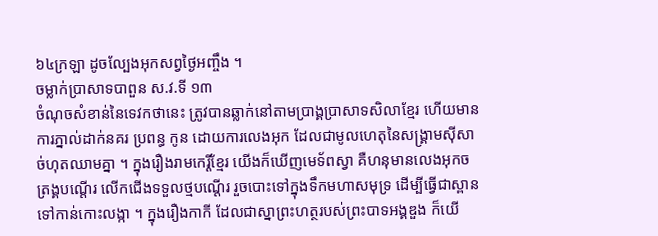៦៤ក្រឡា ដូចល្បែងអុកសព្វថ្ងៃអញ្ចឹង ។
ចម្លាក់ប្រាសាទបាពួន ស.វ.ទី ១៣
ចំណុចសំខាន់នៃទេវកថានេះ ត្រូវបានឆ្លាក់នៅតាមប្រាង្គប្រាសាទសិលាខ្មែរ ហើយមានការភ្នាល់ដាក់នគរ ប្រពន្ធ កូន ដោយការលេងអុក ដែលជាមូលហេតុនៃសង្គ្រាមស៊ីសាច់ហុតឈាមគ្នា ។ ក្នុងរឿងរាមកេរ្ដិ៍ខ្មែរ យើងក៏ឃើញមេទ័ពស្វា គឺហនុមានលេងអុកចត្រង្គបណ្ដើរ លើកជើងទទួលថ្មបណ្ដើរ រួចបោះទៅក្នុងទឹកមហាសមុទ្រ ដើម្បីធ្វើជាស្ពានទៅកាន់កោះលង្កា ។ ក្នុងរឿងកាកី ដែលជាស្នាព្រះហត្ថរបស់ព្រះបាទអង្គឌួង ក៏យើ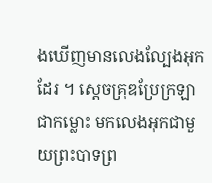ងឃើញមានលេងល្បែងអុកដែរ ។ ស្ដេចគ្រុឌប្រែក្រឡាជាកម្លោះ មកលេងអុកជាមួយព្រះបាទព្រ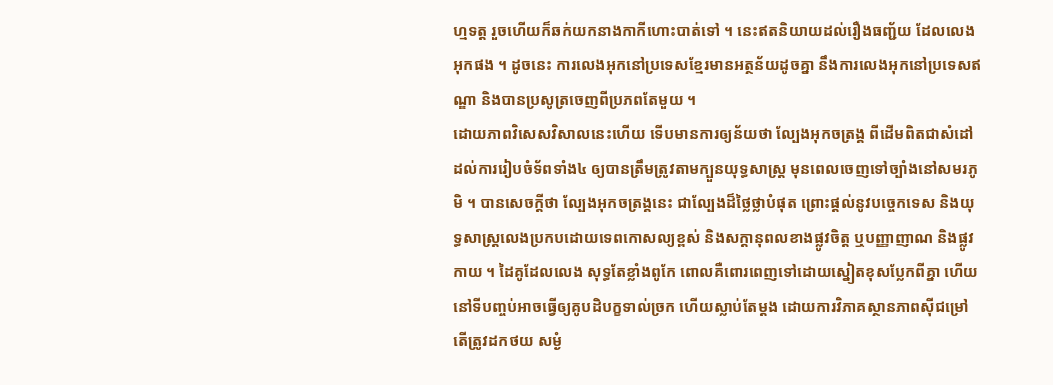ហ្មទត្ត រួចហើយក៏ឆក់យកនាងកាកីហោះបាត់ទៅ ។ នេះឥតនិយាយដល់រឿងធញ្ជ័យ ដែលលេងអុកផង ។ ដូចនេះ ការលេងអុកនៅប្រទេសខ្មែរមានអត្ថន័យដូចគ្នា នឹងការលេងអុកនៅប្រទេសឥណ្ឌា និងបានប្រសូត្រចេញពីប្រភពតែមួយ ។
ដោយភាពវិសេសវិសាលនេះហើយ ទើបមានការឲ្យន័យថា ល្បែងអុកចត្រង្គ ពីដើមពិតជាសំដៅដល់ការរៀបចំទ័ពទាំង៤ ឲ្យបានត្រឹមត្រូវតាមក្បួនយុទ្ធសាស្ត្រ មុនពេលចេញទៅច្បាំងនៅសមរភូមិ ។ បានសេចក្ដីថា ល្បែងអុកចត្រង្គនេះ ជាល្បែងដ៏ថ្លៃថ្លាបំផុត ព្រោះផ្ដល់នូវបច្ចេកទេស និងយុទ្ធសាស្ត្រលេងប្រកបដោយទេពកោសល្យខ្ពស់ និងសក្ដានុពលខាងផ្លូវចិត្ត ឬបញ្ញាញាណ និងផ្លូវកាយ ។ ដៃគូដែលលេង សុទ្ធតែខ្លាំងពូកែ ពោលគឺពោរពេញទៅដោយស្នៀតខុសប្លែកពីគ្នា ហើយនៅទីបញ្ចប់អាចធ្វើឲ្យគូបដិបក្ខទាល់ច្រក ហើយស្លាប់តែម្ដង ដោយការវិភាគស្ថានភាពស៊ីជម្រៅ តើត្រូវដកថយ សម្ងំ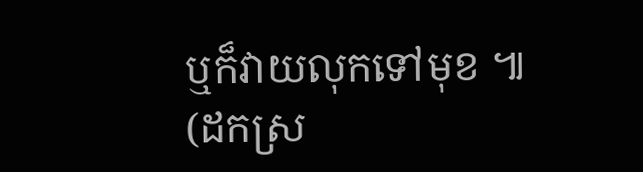ឬក៏វាយលុកទៅមុខ ៕
(ដកស្រ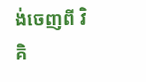ង់ចេញពី វិគិ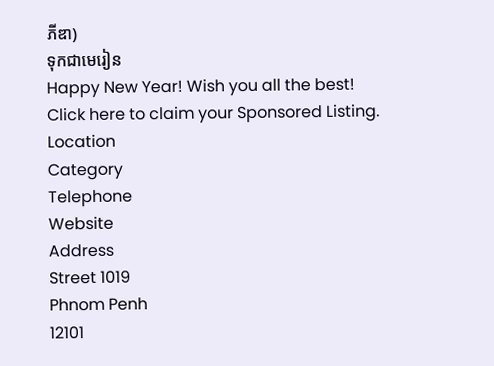ភីឌា)
ទុកជាមេរៀន
Happy New Year! Wish you all the best!
Click here to claim your Sponsored Listing.
Location
Category
Telephone
Website
Address
Street 1019
Phnom Penh
12101